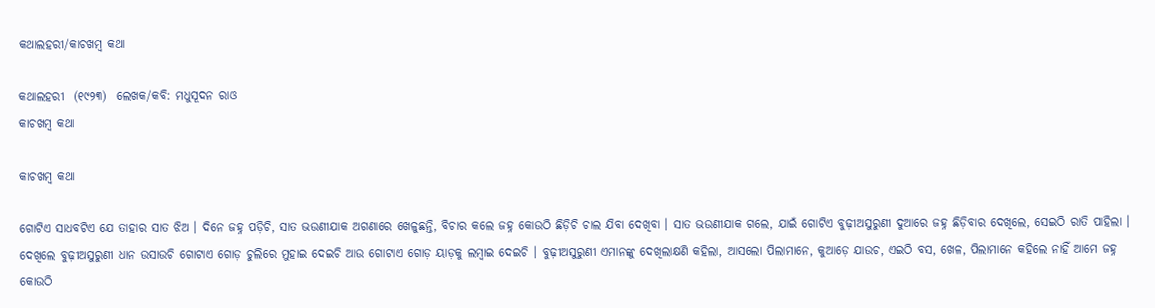କଥାଲହରୀ/କାଚଖମ୍ୱ କଥା

କଥାଲହରୀ  (୧୯୨୩)  ଲେଖକ/କବି: ମଧୁସୂଦନ ରାଓ
କାଚଖମ୍ୱ କଥା

କାଚଖମ୍ବ କଥା

ଗୋଟିଏ ସାଧବଟିଏ ଯେ ତାହାର ସାତ ଝିଅ । ଦିନେ ଜ‌ହ୍ନ ପଡ଼ିଚି, ସାତ ଭଉଣୀଯାକ ଅଗଣାରେ ଖେଳୁଛନ୍ତି, ବିଚାର କଲେ ଜ‌ହ୍ନ କୋଉଠି ଛିଡ଼ିଚି ଚାଲ ଯିବା ଦେଖିବା । ସାତ ଭଉଣୀଯାକ ଗଲେ, ଯାଇଁ ଗୋଟିଏ ବୁଢ଼ୀଅସୁରୁଣୀ ଦୁଆରେ ଜ‌ହ୍ନ ଛିଡ଼ିବାର ଦେଖିଲେ, ସେଇଠି ରାତି ପାହିଲା । ଦେଖିଲେ ବୁଢ଼ୀଅସୁରୁଣୀ ଧାନ ଉସାଉଚି ଗୋଟାଏ ଗୋଡ଼ ଚୁଲିରେ ମୁହାଇ ଦେଇଚି ଆଉ ଗୋଟାଏ ଗୋଡ଼ ୟାଡ଼କୁ ଲମ୍ବାଇ ଦେଇଚି । ବୁଢ଼ୀଅସୁରୁଣୀ ଏମାନଙ୍କୁ ଦେଖିଲାକ୍ଷଣି କ‌ହିଲା, ଆସଲୋ ପିଲାମାନେ, କୁଆଡ଼େ ଯାଉଚ, ଏଇଠି ବସ, ଖେଳ, ପିଲାମାନେ କ‌ହିଲେ ନାହିଁ ଆମେ ଜ‌ହ୍ନ କୋଉଠି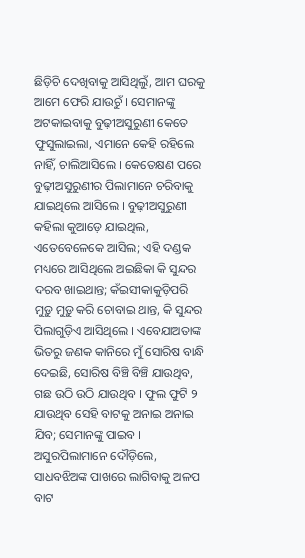ଛିଡ଼ିଚି ଦେଖିବାକୁ ଆସିଥିଲୁଁ, ଆମ ଘରକୁ ଆମେ ଫେରି ଯାଉଚୁଁ । ସେମାନଙ୍କୁ ଅଟକାଇବାକୁ ବୁଢ଼ୀଅସୁରୁଣୀ କେତେ ଫୁସୁଲାଇଲା, ଏମାନେ କେହି ରହିଲେ ନାହିଁ, ଚାଲିଆସିଲେ । କେତେକ୍ଷଣ ପରେ ବୁଢ଼ୀଅସୁରୁଣୀର ପିଲାମାନେ ଚରିବାକୁ ଯାଇଥିଲେ ଆସିଲେ । ବୁଢ଼ୀଅସୁରୁଣୀ କ‌ହିଲା କୁଆଡ଼େ ଯାଇଥିଲ, ଏତେବେଳେକେ ଆସିଲ; ଏହି ଦଣ୍ଡକ ମଧ୍ୟରେ ଆସିଥିଲେ ଅଇଛିକା କି ସୁନ୍ଦର ଦରବ ଖାଇଥାନ୍ତ; କଁଇସୀକାକୁଡ଼ିପରି ମୁଡ଼ୁ ମୁଡ଼ୁ କରି ଚୋବାଇ ଥାନ୍ତ, କି ସୁନ୍ଦର ପିଲାଗୁଡ଼ିଏ ଆସିଥିଲେ । ଏବେଯାଅତାଙ୍କ ଭିତରୁ ଜଣକ କାନିରେ ମୁଁ ସୋରିଷ ବାନ୍ଧି ଦେଇଛି, ସୋରିଷ ବିଞ୍ଚି ବିଞ୍ଚି ଯାଉଥିବ, ଗଛ ଉଠି ଉଠି ଯାଉଥିବ । ଫୁଲ ଫୁଟି ୨ ଯାଉଥିବ ସେହି ବାଟକୁ ଅନାଇ ଅନାଇ ଯିବ; ସେମାନଙ୍କୁ ପାଇବ । ଅସୁରପିଲାମାନେ ଦୌଡ଼ିଲେ, ସାଧବଝିଅଙ୍କ ପାଖରେ ଲାଗିବାକୁ ଅଳପ ବାଟ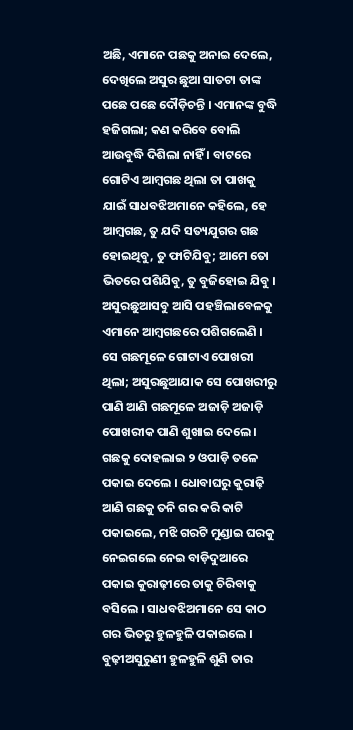ଅଛି, ଏମାନେ ପଛକୁ ଅନାଇ ଦେଲେ, ଦେଖିଲେ ଅସୁର ଛୁଆ ସାତଟା ତାଙ୍କ ପଛେ ପଛେ ଦୌଡ଼ିଚନ୍ତି । ଏମାନଙ୍କ ବୁଦ୍ଧି ହଜିଗଲା; କଣ କରିବେ ବୋଲି ଆଉବୁଦ୍ଧି ଦିଶିଲା ନାହିଁ । ବାଟରେ ଗୋଟିଏ ଆମ୍ବଗଛ ଥିଲା ତା ପାଖକୁ ଯାଇଁ ସାଧବଝିଅମାନେ କ‌ହିଲେ, ହେ ଆମ୍ବଗଛ, ତୁ ଯଦି ସତ୍ୟଯୁଗର ଗଛ ହୋଇଥିବୁ, ତୁ ଫାଟିଯିବୁ; ଆମେ ତୋ ଭିତରେ ପଶିଯିବୁ, ତୁ ବୁଜିହୋଇ ଯିବୁ । ଅସୁରଛୁଆସବୁ ଆସି ପ‌ହଞ୍ଚିଲାବେଳକୁ ଏମାନେ ଆମ୍ବଗଛରେ ପଶିଗଲେଣି । ସେ ଗଛମୂଳେ ଗୋଟାଏ ପୋଖରୀ ଥିଲା; ଅସୁରଛୁଆଯାକ ସେ ପୋଖରୀରୁ ପାଣି ଆଣି ଗଛମୂଳେ ଅଜାଡ଼ି ଅଜାଡ଼ି ପୋଖରୀକ ପାଣି ଶୁଖାଇ ଦେଲେ । ଗଛକୁ ଦୋହଲାଇ ୨ ଓପାଡ଼ି ତଳେ ପକାଇ ଦେଲେ । ଧୋବାଘରୁ କୁରାଢ଼ି ଆଣି ଗଛକୁ ତନି ଗର କରି କାଟି ପକାଇଲେ, ମଝି ଗରଟି ମୁଣ୍ଡାଇ ଘରକୁ ନେଇଗଲେ ନେଇ ବାଡ଼ିଦୁଆରେ ପକାଇ କୁରାଢ଼ୀରେ ତାକୁ ଚିରିବାକୁ ବସିଲେ । ସାଧବଝିଅମାନେ ସେ କାଠ ଗର ଭିତରୁ ହୁଳହୁଳି ପକାଇଲେ । ବୁଢ଼ୀଅସୁରୁଣୀ ହୁଳହୁଳି ଶୁଣି ତାର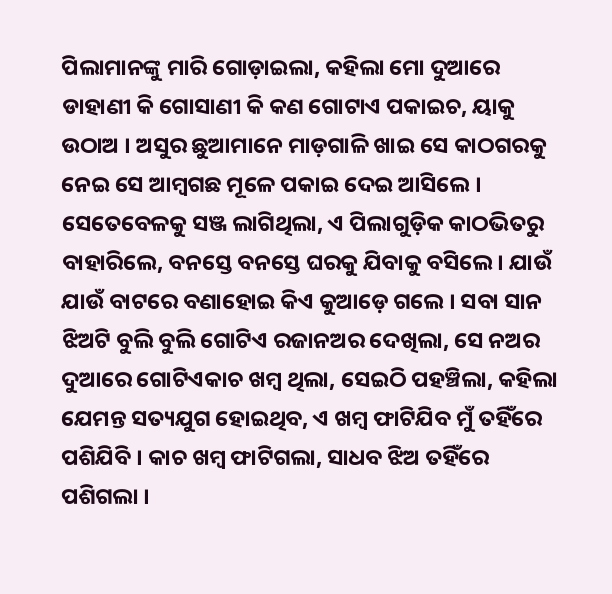ପିଲାମାନଙ୍କୁ ମାରି ଗୋଡ଼ାଇଲା, କ‌ହିଲା ମୋ ଦୁଆରେ ଡାହାଣୀ କି ଗୋସାଣୀ କି କଣ ଗୋଟାଏ ପକାଇଚ, ୟାକୁ ଉଠାଅ । ଅସୁର ଛୁଆମାନେ ମାଡ଼ଗାଳି ଖାଇ ସେ କାଠଗରକୁ ନେଇ ସେ ଆମ୍ବଗଛ ମୂଳେ ପକାଇ ଦେଇ ଆସିଲେ । ସେତେବେଳକୁ ସଞ୍ଜ ଲାଗିଥିଲା, ଏ ପିଲାଗୁଡ଼ିକ କାଠଭିତରୁ ବାହାରିଲେ, ବନସ୍ତେ ବନସ୍ତେ ଘରକୁ ଯିବାକୁ ବସିଲେ । ଯାଉଁ ଯାଉଁ ବାଟରେ ବଣାହୋଇ କିଏ କୁଆଡ଼େ ଗଲେ । ସବା ସାନ ଝିଅଟି ବୁଲି ବୁଲି ଗୋଟିଏ ରଜାନଅର ଦେଖିଲା, ସେ ନଅର ଦୁଆରେ ଗୋଟିଏକାଚ ଖମ୍ବ ଥିଲା, ସେଇଠି ପ‌ହଞ୍ଚିଲା, କ‌ହିଲା ଯେମନ୍ତ ସତ୍ୟଯୁଗ ହୋଇଥିବ, ଏ ଖମ୍ବ ଫାଟିଯିବ ମୁଁ ତ‌ହିଁରେ ପଶିଯିବି । କାଚ ଖମ୍ବ ଫାଟିଗଲା, ସାଧବ ଝିଅ ତ‌ହିଁରେ ପଶିଗଲା ।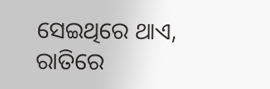ସେଇଥିରେ ଥାଏ, ରାତିରେ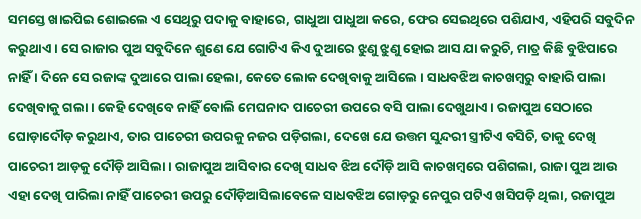ସମସ୍ତେ ଖାଇପିଇ ଶୋଇଲେ ଏ ସେଥିରୁ ପଦାକୁ ବାହାରେ, ଗାଧୁଆ ପାଧୁଆ କରେ, ଫେର ସେଇଥିରେ ପଶିଯାଏ, ଏହିପରି ସବୁଦିନ କରୁଥାଏ । ସେ ରାଜାର ପୁଅ ସବୁଦିନେ ଶୁଣେ ଯେ ଗୋଟିଏ କିଏ ଦୁଆରେ ଝୁଣୁ ଝୁଣୁ ହୋଇ ଆସ ଯା କରୁଚି, ମାତ୍ର କିଛି ବୁଝିପାରେ ନାହିଁ । ଦିନେ ସେ ରଜାଙ୍କ ଦୁଆରେ ପାଲା ହେଲା, କେତେ ଲୋକ ଦେଖିବାକୁ ଆସିଲେ । ସାଧବଝିଅ କାଚଖମ୍ବରୁ ବାହାରି ପାଲା ଦେଖିବାକୁ ଗଲା । କେହି ଦେଖିବେ ନାହିଁ ବୋଲି ମେଘନାଦ ପାଚେରୀ ଉପରେ ବସି ପାଲା ଦେଖୁଥାଏ । ରଜାପୁଅ ସେଠାରେ ଘୋଡ଼ାଦୌଡ଼ କରୁଥାଏ, ତାର ପାଚେରୀ ଉପରକୁ ନ‌ଜର ପଡ଼ିଗଲା, ଦେଖେ ଯେ ଉତ୍ତମ ସୁନ୍ଦରୀ ସ୍ତ୍ରୀଟିଏ ବସିଚି, ତାକୁ ଦେଖି ପାଚେରୀ ଆଡ଼କୁ ଦୌଡ଼ି ଆସିଲା । ରାଜାପୁଅ ଆସିବାର ଦେଖି ସାଧବ ଝିଅ ଦୌଡ଼ି ଆସି କାଚଖମ୍ବରେ ପଶିଗଲା, ରାଜା ପୁଅ ଆଉ ଏହା ଦେଖି ପାରିଲା ନାହିଁ ପାଚେରୀ ଉପରୁ ଦୌଡ଼ିଆସିଲାବେଳେ ସାଧବଝିଅ ଗୋଡ଼ରୁ ନେପୁର ପଟିଏ ଖସିପଡ଼ି ଥିଲା, ରଜାପୁଅ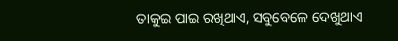ତାକୁଇ ପାଇ ରଖିଥାଏ, ସବୁବେଳେ ଦେଖୁଥାଏ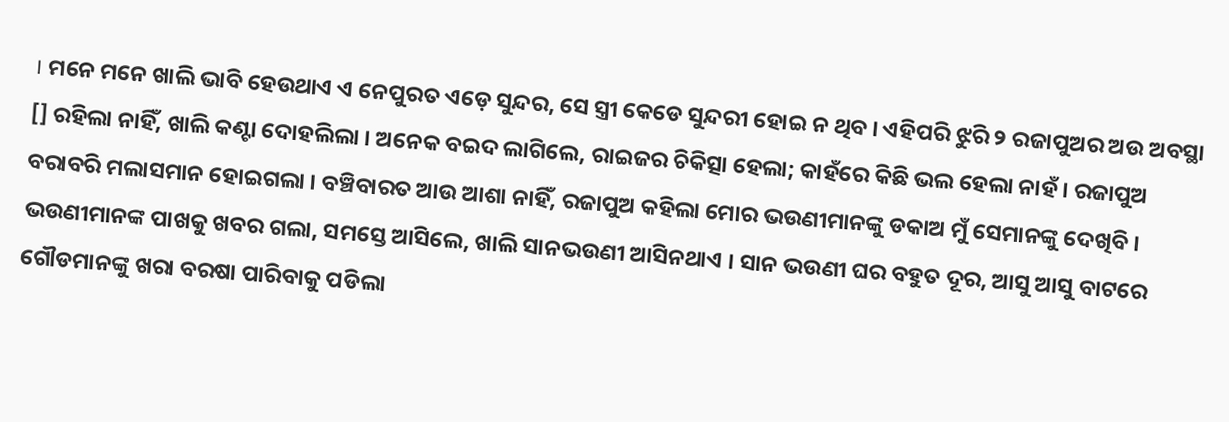। ମନେ ମନେ ଖାଲି ଭାବି ହେଉଥାଏ ଏ ନେପୁରତ ଏଡ଼େ ସୁନ୍ଦର, ସେ ସ୍ତ୍ରୀ କେଡେ ସୁନ୍ଦରୀ ହୋଇ ନ ଥିବ । ଏହିପରି ଝୁରି ୨ ରଜାପୁଅର ଅଉ ଅବସ୍ଥା [] ରହିଲା ନାହିଁ, ଖାଲି କଣ୍ଟା ଦୋହଲିଲା । ଅନେକ ବଇଦ ଲାଗିଲେ, ରାଇଜର ଚିକିତ୍ସା ହେଲା; କାହଁରେ କିଛି ଭଲ ହେଲା ନାହଁ । ରଜାପୁଅ ବରାବରି ମଲାସମାନ ହୋଇଗଲା । ବଞ୍ଚିବାରତ ଆଉ ଆଶା ନାହିଁ, ରଜାପୁଅ କହିଲା ମୋର ଭଉଣୀମାନଙ୍କୁ ଡକାଅ ମୁଁ ସେମାନଙ୍କୁ ଦେଖିବି । ଭଉଣୀମାନଙ୍କ ପାଖକୁ ଖବର ଗଲା, ସମସ୍ତେ ଆସିଲେ, ଖାଲି ସାନଭଉଣୀ ଆସିନଥାଏ । ସାନ ଭଉଣୀ ଘର ବହୁତ ଦୂର, ଆସୁ ଆସୁ ବାଟରେ ଗୌଡମାନଙ୍କୁ ଖରା ବରଷା ପାରିବାକୁ ପଡିଲା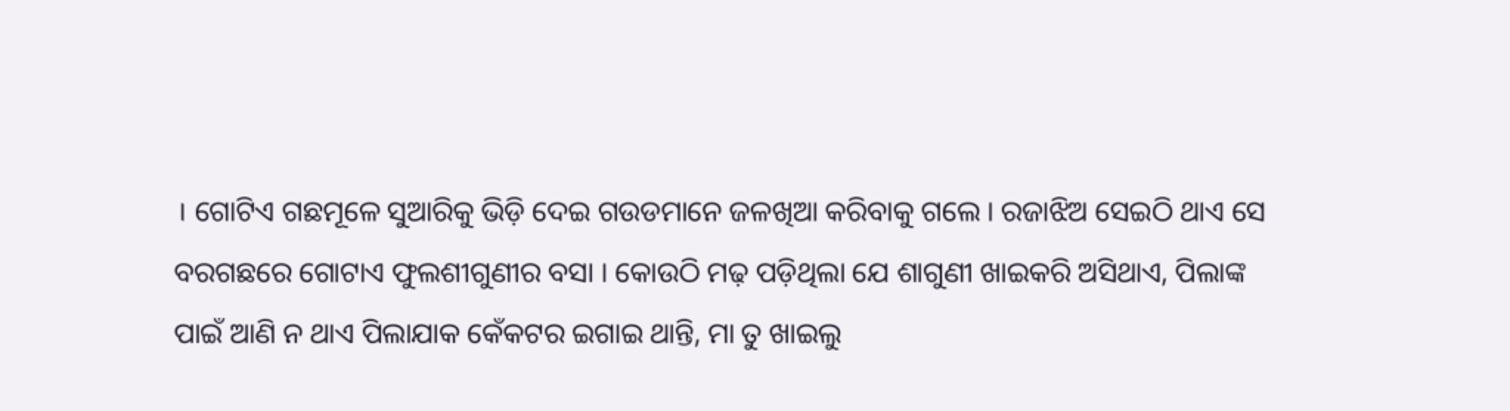। ଗୋଟିଏ ଗଛମୂଳେ ସୁଆରିକୁ ଭିଡ଼ି ଦେଇ ଗଉଡମାନେ ଜଳଖିଆ କରିବାକୁ ଗଲେ । ରଜାଝିଅ ସେଇଠି ଥାଏ ସେ ବରଗଛରେ ଗୋଟାଏ ଫୁଲଶୀଗୁଣୀର ବସା । କୋଉଠି ମଢ଼ ପଡ଼ିଥିଲା ଯେ ଶାଗୁଣୀ ଖାଇକରି ଅସିଥାଏ, ପିଲାଙ୍କ ପାଇଁ ଆଣି ନ ଥାଏ ପିଲାଯାକ କେଁକଟର ଇଗାଇ ଥାନ୍ତି, ମା ତୁ ଖାଇଲୁ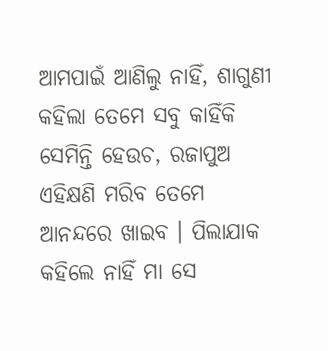ଆମ‌ପାଇଁ ଆଣିଲୁ ନାହିଁ, ଶାଗୁଣୀ କ‌ହିଲା ତେମେ ସବୁ କାହିଁକି ସେମିନ୍ତି ହେଉଚ, ରଜାପୁଅ ଏହିକ୍ଷଣି ମରିବ ତେମେ ଆନନ୍ଦରେ ଖାଇବ । ପିଲାଯାକ କ‌ହିଲେ ନାହିଁ ମା ସେ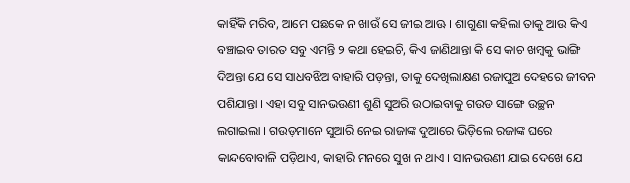କାହିଁକି ମରିବ, ଆମେ ପଛକେ ନ ଖାଉଁ ସେ ଜୀଇ ଆଊ । ଶାଗୁଣା କ‌ହିଲା ତାକୁ ଆଉ କିଏ ବଞ୍ଚାଇବ ତାରତ ସବୁ ଏମନ୍ତି ୨ କଥା ହେଇଚି, କିଏ ଜାଣିଥାନ୍ତା କି ସେ କାଚ ଖମ୍ବକୁ ଭାଙ୍ଗି ଦିଅନ୍ତା ଯେ ସେ ସାଧବଝିଅ ବାହାରି ପଡ଼ନ୍ତା, ତାକୁ ଦେଖିଲାକ୍ଷଣ ରଜାପୁଅ ଦେହରେ ଜୀବନ ପଶିଯାନ୍ତା । ଏହା ସବୁ ସାନଭଉଣୀ ଶୁଣି ସୁଅରି ଉଠାଇବାକୁ ଗଉଡ ସାଙ୍ଗେ ଉଚ୍ଛନ ଲଗାଇଲା । ଗଉଡ଼ମାନେ ସୁଆରି ନେଇ ରାଜାଙ୍କ ଦୁଆରେ ଭିଡ଼ିଲେ ରଜାଙ୍କ ଘରେ କାନ୍ଦବୋବାଳି ପଡ଼ିଥାଏ, କାହାରି ମନରେ ସୁଖ ନ ଥାଏ । ସାନଭଉଣୀ ଯାଇ ଦେଖେ ଯେ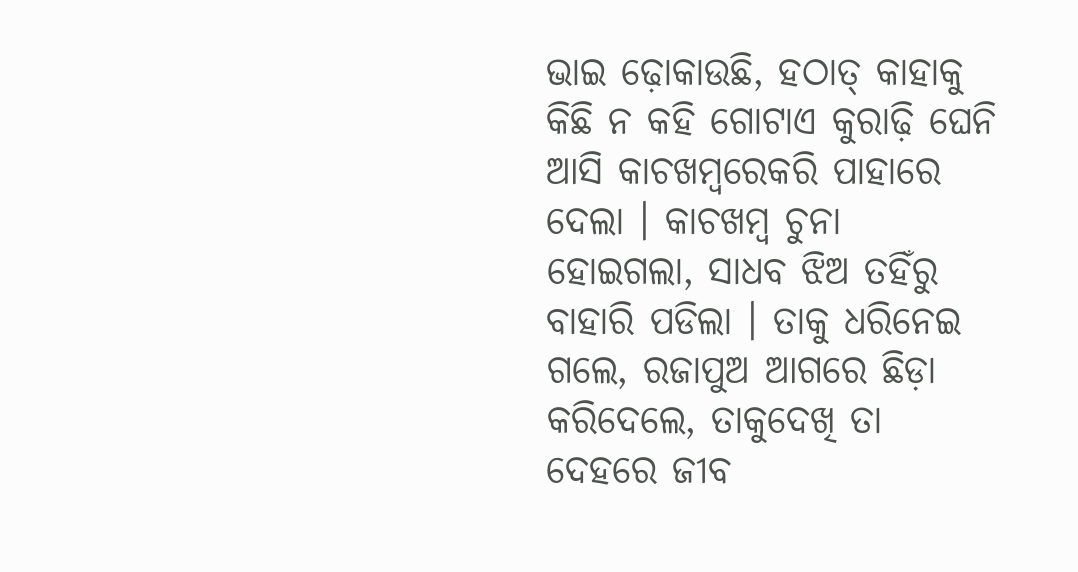ଭାଇ ଢ଼ୋକାଉଛି, ହଠାତ୍ କାହାକୁ କିଛି ନ କ‌ହି ଗୋଟାଏ କୁରାଢ଼ି ଘେନି ଆସି କାଚଖମ୍ବରେକରି ପାହାରେ ଦେଲା । କାଚଖମ୍ବ ଚୁନା ହୋଇଗଲା, ସାଧବ ଝିଅ ତ‌ହିଁରୁ ବାହାରି ପଡିଲା । ତାକୁ ଧରିନେଇ ଗଲେ, ରଜାପୁଅ ଆଗରେ ଛିଡ଼ା କରିଦେଲେ, ତାକୁଦେଖି ତା ଦେହରେ ଜୀବ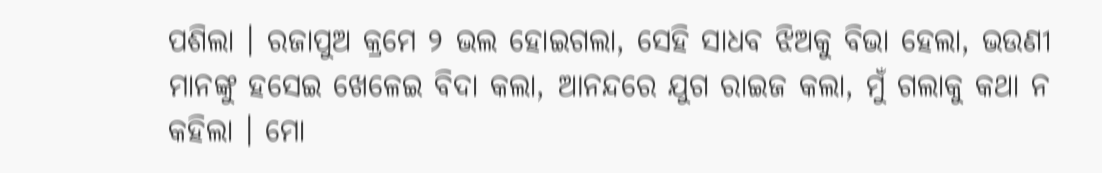ପଶିଲା । ରଜାପୁଅ କ୍ରମେ ୨ ଭଲ ହୋଇଗଲା, ସେହି ସାଧବ ଝିଅକୁ ବିଭା ହେଲା, ଭଉଣୀ ମାନଙ୍କୁ ହସେଇ ଖେଳେଇ ବିଦା କଲା, ଆନ‌ନ୍ଦରେ ଯୁଗ ରାଇଜ କଲା, ମୁଁ ଗଲାକୁ କଥା ନ କ‌ହିଲା । ମୋ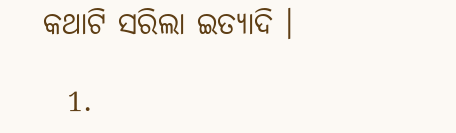କଥାଟି ସରିଲା ଇତ୍ୟାଦି ।

  1.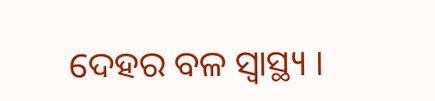ଦେହର ବଳ ସ୍ୱାସ୍ଥ୍ୟ ।